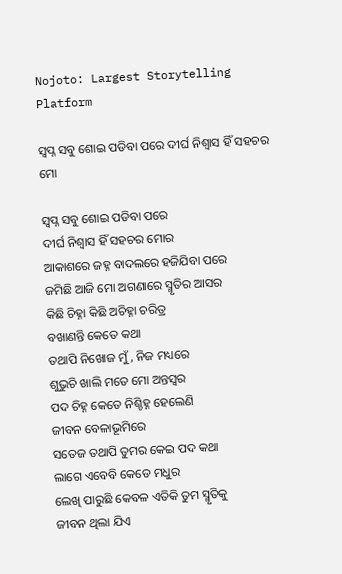Nojoto: Largest Storytelling Platform

ସ୍ବପ୍ନ ସବୁ ଶୋଇ ପଡିବା ପରେ ଦୀର୍ଘ ନିଶ୍ଵାସ ହିଁ ସହଚର ମୋ

ସ୍ବପ୍ନ ସବୁ ଶୋଇ ପଡିବା ପରେ
ଦୀର୍ଘ ନିଶ୍ଵାସ ହିଁ ସହଚର ମୋର
ଆକାଶରେ ଜହ୍ନ ବାଦଲରେ ହଜିଯିବା ପରେ
ଜମିଛି ଆଜି ମୋ ଅଗଣାରେ ସ୍ମୃତିର ଆସର
କିଛି ଚିହ୍ନା କିଛି ଅଚିହ୍ନା ଚରିତ୍ର
ବଖାଣନ୍ତି କେତେ କଥା
ତଥାପି ନିଖୋଜ ମୁଁ, ନିଜ ମଧ୍ୟରେ
ଶୁଭୁଚି ଖାଲି ମତେ ମୋ ଅନ୍ତସ୍ବର
ପଦ ଚିହ୍ନ କେତେ ନିଶ୍ଚିହ୍ନ ହେଲେଣି
ଜୀବନ ବେଳାଭୂମିରେ
ସତେଜ ତଥାପି ତୁମର କେଇ ପଦ କଥା
ଲାଗେ ଏବେବି କେଡେ ମଧୁର
ଲେଖି ପାରୁଛି କେବଳ ଏତିକି ତୁମ ସ୍ମୃତିକୁ
ଜୀବନ ଥିଲା ଯିଏ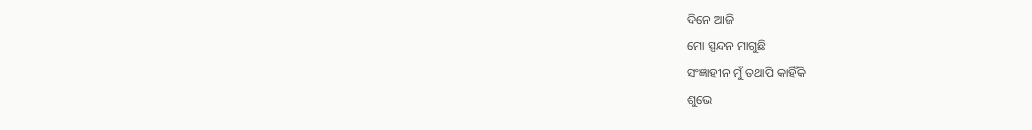ଦିନେ ଆଜି
ମୋ ସ୍ପନ୍ଦନ ମାଗୁଛି
ସଂଜ୍ଞାହୀନ ମୁଁ ତଥାପି କାହିଁକି
ଶୁଭେ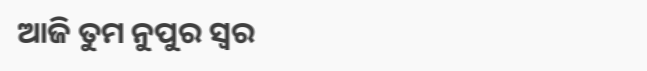ଆଜି ତୁମ ନୁପୁର ସ୍ବର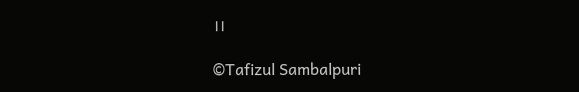।।

©Tafizul Sambalpuri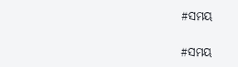#ସମୟ

#ସମୟ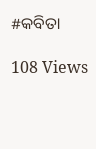#କବିତା

108 Views